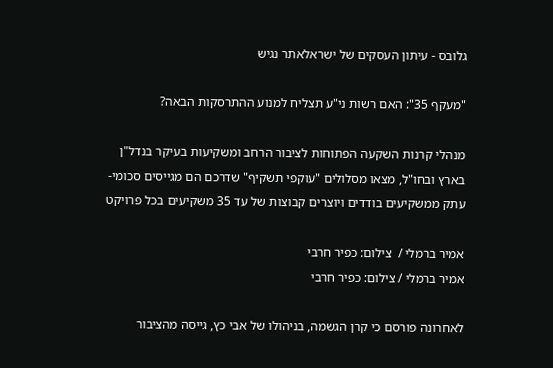גלובס - עיתון העסקים של ישראלאתר נגיש

"מעקף 35": האם רשות ני"ע תצליח למנוע ההתרסקות הבאה?

מנהלי קרנות השקעה הפתוחות לציבור הרחב ומשקיעות בעיקר בנדל"ן בארץ ובחו"ל, מצאו מסלולים "עוקפי תשקיף" שדרכם הם מגייסים סכומי-עתק ממשקיעים בודדים ויוצרים קבוצות של עד 35 משקיעים בכל פרויקט

אמיר ברמלי /  צילום: כפיר חרבי
אמיר ברמלי / צילום: כפיר חרבי

לאחרונה פורסם כי קרן הגשמה, בניהולו של אבי כץ, גייסה מהציבור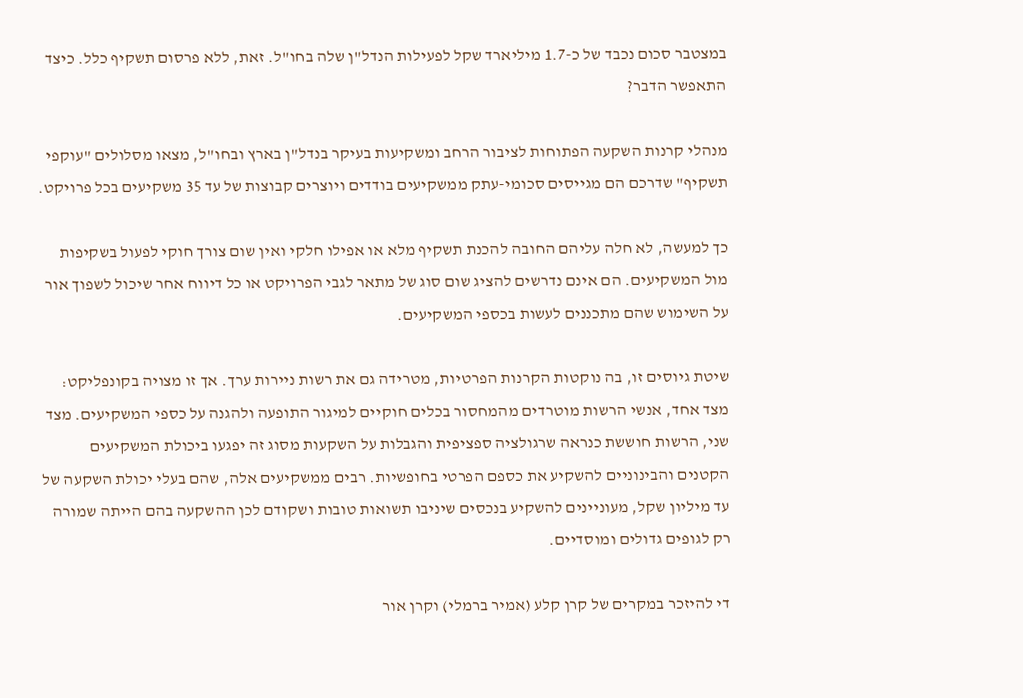במצטבר סכום נכבד של כ-1.7 מיליארד שקל לפעילות הנדל"ן שלה בחו"ל. זאת, ללא פרסום תשקיף כלל. כיצד התאפשר הדבר?

מנהלי קרנות השקעה הפתוחות לציבור הרחב ומשקיעות בעיקר בנדל"ן בארץ ובחו"ל, מצאו מסלולים "עוקפי תשקיף" שדרכם הם מגייסים סכומי-עתק ממשקיעים בודדים ויוצרים קבוצות של עד 35 משקיעים בכל פרויקט.

כך למעשה, לא חלה עליהם החובה להכנת תשקיף מלא או אפילו חלקי ואין שום צורך חוקי לפעול בשקיפות מול המשקיעים. הם אינם נדרשים להציג שום סוג של מתאר לגבי הפרויקט או כל דיווח אחר שיכול לשפוך אור על השימוש שהם מתכננים לעשות בכספי המשקיעים.

שיטת גיוסים זו, בה נוקטות הקרנות הפרטיות, מטרידה גם את רשות ניירות ערך. אך זו מצויה בקונפליקט: מצד אחד, אנשי הרשות מוטרדים מהמחסור בכלים חוקיים למיגור התופעה ולהגנה על כספי המשקיעים. מצד שני, הרשות חוששת כנראה שרגולציה ספציפית והגבלות על השקעות מסוג זה יפגעו ביכולת המשקיעים הקטנים והבינוניים להשקיע את כספם הפרטי בחופשיות. רבים ממשקיעים אלה, שהם בעלי יכולת השקעה של עד מיליון שקל, מעוניינים להשקיע בנכסים שיניבו תשואות טובות ושקודם לכן ההשקעה בהם הייתה שמורה רק לגופים גדולים ומוסדיים.

די להיזכר במקרים של קרן קלע (אמיר ברמלי) וקרן אור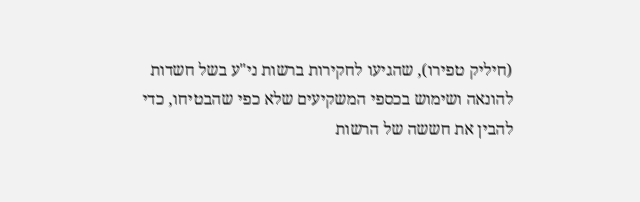(חיליק טפירו), שהגיעו לחקירות ברשות ני"ע בשל חשדות להונאה ושימוש בכספי המשקיעים שלא כפי שהבטיחו, כדי להבין את חששה של הרשות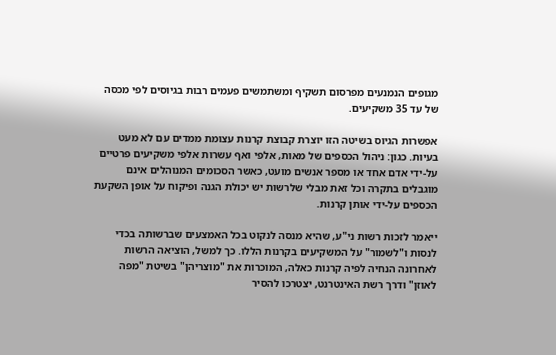מגופים הנמנעים מפרסום תשקיף ומשתמשים פעמים רבות בגיוסים לפי מכסה של עד 35 משקיעים.

אפשרות הגיוס בשיטה הזו יוצרת קבוצת קרנות עצומת ממדים עם לא מעט בעיות. כגון: ניהול הכספים של מאות, אלפי ואף עשרות אלפי משקיעים פרטיים על-ידי אדם אחד או מספר אנשים מועט, כאשר הסכומים המנוהלים אינם מוגבלים בתקרה וכל זאת מבלי שלרשות יש יכולת הגנה ופיקוח על אופן השקעת הכספים על-ידי אותן קרנות.

ייאמר לזכות רשות ני"ע, שהיא מנסה לנקוט בכל האמצעים שברשותה בכדי לנסות ו"לשמור" על המשקיעים בקרנות הללו. כך למשל, הוציאה הרשות לאחרונה הנחיה לפיה קרנות כאלה, המוכרות את "מוצריהן" בשיטת "מפה לאוזן" ודרך רשת האינטרנט, יצטרכו להסיר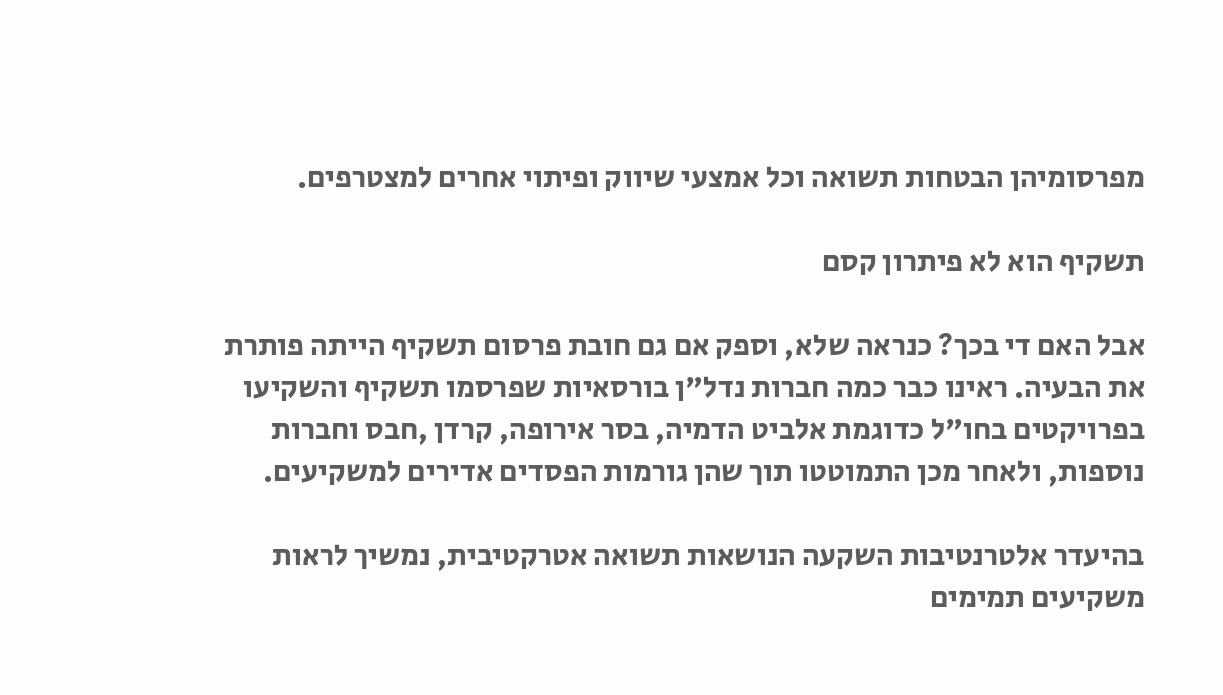מפרסומיהן הבטחות תשואה וכל אמצעי שיווק ופיתוי אחרים למצטרפים.

תשקיף הוא לא פיתרון קסם

אבל האם די בכך? כנראה שלא, וספק אם גם חובת פרסום תשקיף הייתה פותרת את הבעיה. ראינו כבר כמה חברות נדל"ן בורסאיות שפרסמו תשקיף והשקיעו בפרויקטים בחו"ל כדוגמת אלביט הדמיה, בסר אירופה, קרדן ,חבס וחברות נוספות, ולאחר מכן התמוטטו תוך שהן גורמות הפסדים אדירים למשקיעים.

בהיעדר אלטרנטיבות השקעה הנושאות תשואה אטרקטיבית, נמשיך לראות משקיעים תמימים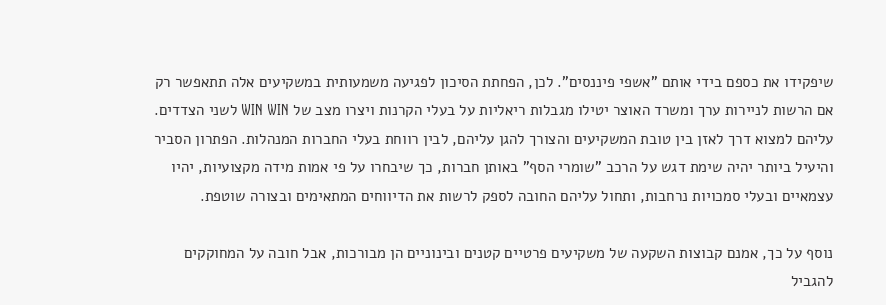שיפקידו את כספם בידי אותם "אשפי פיננסים". לכן, הפחתת הסיכון לפגיעה משמעותית במשקיעים אלה תתאפשר רק אם הרשות לניירות ערך ומשרד האוצר יטילו מגבלות ריאליות על בעלי הקרנות ויצרו מצב של WIN WIN לשני הצדדים. עליהם למצוא דרך לאזן בין טובת המשקיעים והצורך להגן עליהם, לבין רווחת בעלי החברות המנהלות. הפתרון הסביר והיעיל ביותר יהיה שימת דגש על הרכב "שומרי הסף" באותן חברות, כך שיבחרו על פי אמות מידה מקצועיות, יהיו עצמאיים ובעלי סמכויות נרחבות, ותחול עליהם החובה לספק לרשות את הדיווחים המתאימים ובצורה שוטפת.

נוסף על כך, אמנם קבוצות השקעה של משקיעים פרטיים קטנים ובינוניים הן מבורכות, אבל חובה על המחוקקים להגביל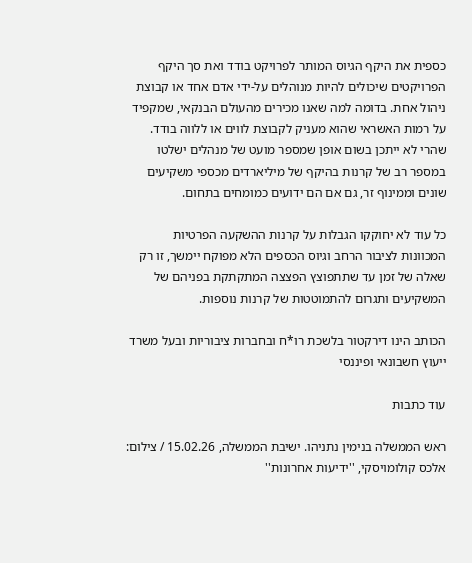כספית את היקף הגיוס המותר לפרויקט בודד ואת סך היקף הפרויקטים שיכולים להיות מנוהלים על-ידי אדם אחד או קבוצת ניהול אחת. בדומה למה שאנו מכירים מהעולם הבנקאי, שמקפיד על רמות האשראי שהוא מעניק לקבוצת לווים או ללווה בודד. שהרי לא ייתכן בשום אופן שמספר מועט של מנהלים ישלטו במספר רב של קרנות בהיקף של מיליארדים מכספי משקיעים שונים וממינוף זר, גם אם הם ידועים כמומחים בתחום.

כל עוד לא יחוקקו הגבלות על קרנות ההשקעה הפרטיות המכוונות לציבור הרחב וגיוס הכספים הלא מפוקח יימשך, זו רק שאלה של זמן עד שתתפוצץ הפצצה המתקתקת בפניהם של המשקיעים ותגרום להתמוטטות של קרנות נוספות.

הכותב הינו דירקטור בלשכת רו*ח ובחברות ציבוריות ובעל משרד ייעוץ חשבונאי ופיננסי

עוד כתבות

ראש הממשלה בנימין נתניהו. ישיבת הממשלה, 15.02.26 / צילום: אלכס קולומויסקי, ''ידיעות אחרונות''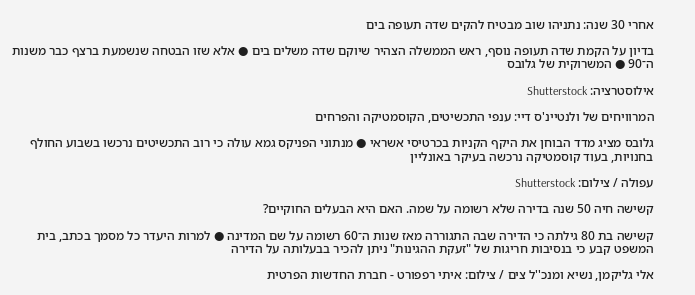אחרי 30 שנה: נתניהו שוב מבטיח להקים שדה תעופה בים

בדיון על הקמת שדה תעופה נוסף, ראש הממשלה הצהיר שיוקם שדה משלים בים ● אלא שזו הבטחה שנשמעת ברצף כבר משנות ה־90 ● המשרוקית של גלובס

אילוסטרציה: Shutterstock

המרוויחים של ולנטיינ'ס דיי: ענפי התכשיטים, הקוסמטיקה והפרחים

גלובס מציג מדד הבוחן את היקף הקניות בכרטיסי אשראי ● מנתוני הפניקס גמא עולה כי רוב התכשיטים נרכשו בשבוע החולף בחנויות, בעוד קוסמטיקה נרכשה בעיקר באונליין

עפולה / צילום: Shutterstock

קשישה חיה 50 שנה בדירה שלא רשומה על שמה. האם היא הבעלים החוקיים?

קשישה בת 80 גילתה כי הדירה שבה התגוררה מאז שנות ה־60 רשומה על שם המדינה ● למרות היעדר כל מסמך בכתב, בית המשפט קבע כי בנסיבות חריגות של "זעקת ההגינות" ניתן להכיר בבעלותה על הדירה

אלי גליקמן, נשיא ומנכ''ל צים / צילום: איתי רפפורט - חברת החדשות הפרטית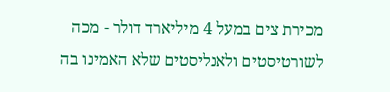מכירת צים במעל 4 מיליארד דולר - מכה לשורטיסטים ולאנליסטים שלא האמינו בה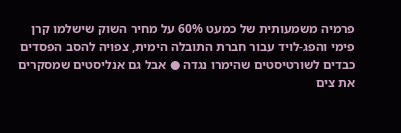פרמיה משמעותית של כמעט 60% על מחיר השוק שישלמו קרן פימי והפג-לויד עבור חברת התובלה הימית, צפויה להסב הפסדים כבדים לשורטיסטים שהימרו נגדה ● אבל גם אנליסטים שמסקרים את צים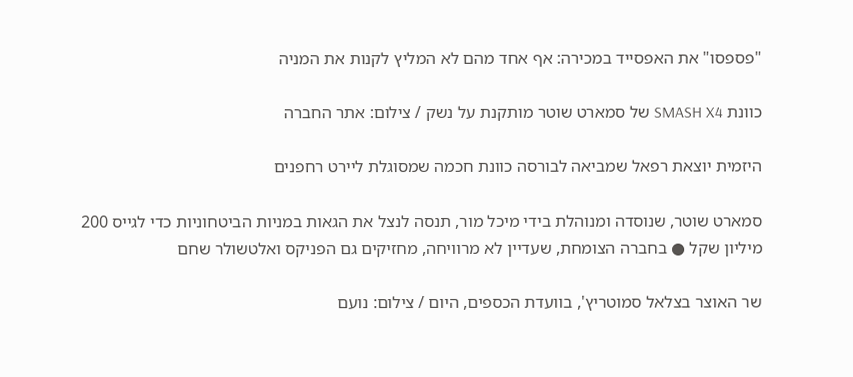"פספסו" את האפסייד במכירה: אף אחד מהם לא המליץ לקנות את המניה

כוונת SMASH X4 של סמארט שוטר מותקנת על נשק / צילום: אתר החברה

היזמית יוצאת רפאל שמביאה לבורסה כוונת חכמה שמסוגלת ליירט רחפנים

סמארט שוטר, שנוסדה ומנוהלת בידי מיכל מור, תנסה לנצל את הגאות במניות הביטחוניות כדי לגייס 200 מיליון שקל ● בחברה הצומחת, שעדיין לא מרוויחה, מחזיקים גם הפניקס ואלטשולר שחם

שר האוצר בצלאל סמוטריץ', בוועדת הכספים, היום / צילום: נועם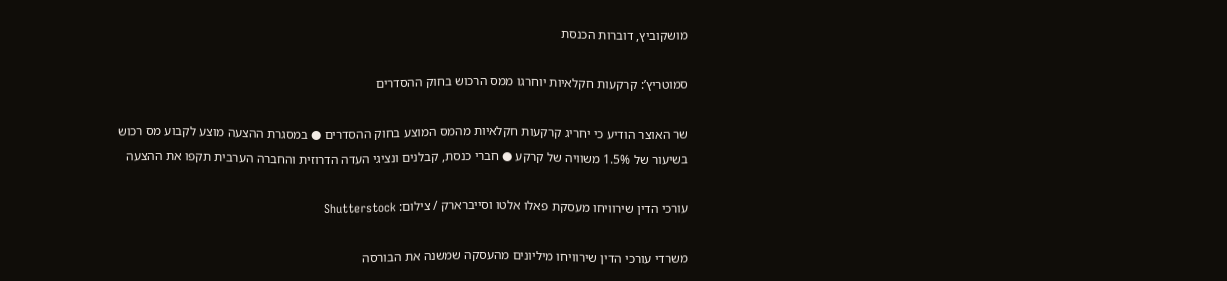מושקוביץ, דוברות הכנסת

סמוטריץ’: קרקעות חקלאיות יוחרגו ממס הרכוש בחוק ההסדרים

שר האוצר הודיע כי יחריג קרקעות חקלאיות מהמס המוצע בחוק ההסדרים ● במסגרת ההצעה מוצע לקבוע מס רכוש בשיעור של 1.5% משוויה של קרקע ● חברי כנסת, קבלנים ונציגי העדה הדרוזית והחברה הערבית תקפו את ההצעה

עורכי הדין שירוויחו מעסקת פאלו אלטו וסייברארק / צילום: Shutterstock

משרדי עורכי הדין שירוויחו מיליונים מהעסקה שמשנה את הבורסה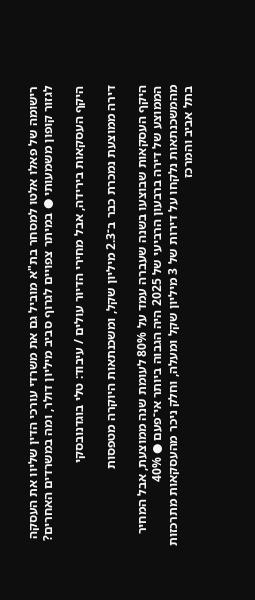רישומה של פאלו אלטו למסחר בת"א מוביל גם את משרדי עורכי הדין שליוו את העסקה לגזור קופון משמעותי ● במיתר צפויים לגרוף סביב מיליון דולר, ומה במשרדים האחרים?

היקף העסקאות בירידה, אבל מחירי הדיור עולים / עיבוד: טלי בוגדנובסקי

דירה ממוצעת נמכרת כבר ב־2.3 מיליון שקל, ומשכנתאות היוקרה מטפסות

היקף העסקאות שבוצעו בשנה שעברה עמד על 80% לעומת שנה ממוצעת, אבל המחיר הממוצע של דירה ברבעון הרביעי של 2025 היה הגבוה ביותר אי־פעם ● 40% מהמשכנתאות נלקחו על דירות של 3 מיליון שקל ומעלה, וחלק ניכר מהעסקאות מתרכזות בתל אביב והמרכז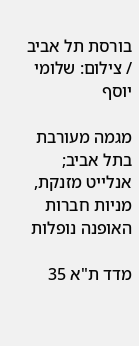בורסת תל אביב / צילום: שלומי יוסף

מגמה מעורבת בתל אביב; אנלייט מזנקת, מניות חברות האופנה נופלות

מדד ת"א 35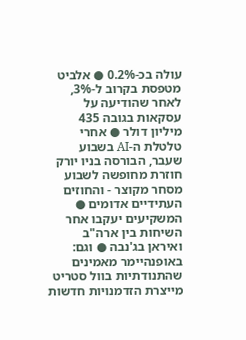עולה בכ-0.2% ● אלביט מטפסת בקרוב ל-3%, לאחר שהודיעה על עסקאות בגובה 435 מיליון דולר ● אחרי טלטלת ה-AI בשבוע שעבר, הבורסה בניו יורק חוזרת מחופשה לשבוע מסחר מקוצר - והחוזים העתידיים אדומים ● המשקיעים יעקבו אחר השיחות בין ארה"ב ואיראן בג'נבה ● וגם: באופנהיימר מאמינים שהתנודתיות בוול סטריט מייצרת הזדמנויות חדשות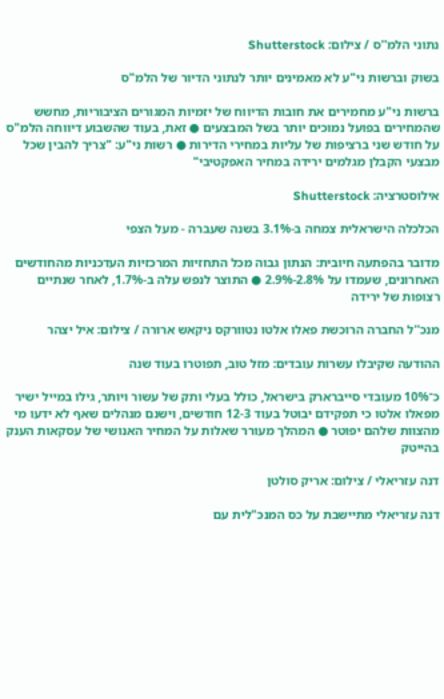נתוני הלמ''ס / צילום: Shutterstock

בשוק וברשות ני"ע לא מאמינים יותר לנתוני הדיור של הלמ"ס

ברשות ני"ע מחמירים את חובות הדיווח של יזמיות המגורים הציבוריות, מחשש שהמחירים בפועל נמוכים יותר בשל המבצעים ● זאת, בעוד שהשבוע דיווחה הלמ"ס על חודש שני ברציפות של עליות במחירי הדירות ● רשות ני"ע: "צריך להבין שכל מבצעי הקבלן מגלמים ירידה במחיר האפקטיבי"

אילוסטרציה: Shutterstock

הכלכלה הישראלית צמחה ב-3.1% בשנה שעברה - מעל הצפי

מדובר בהפתעה חיובית: הנתון גבוה מכל התחזיות המרכזיות העדכניות מהחודשים האחרונים, שעמדו על 2.8%-2.9% ● התוצר לנפש עלה ב-1.7%, לאחר שנתיים רצופות של ירידה

מנכ''ל החברה הרוכשת פאלו אלטו נטוורקס ניקאש ארורה / צילום: איל יצהר

ההודעה שקיבלו עשרות עובדים: מזל טוב, תפוטרו בעוד שנה

כ־10% מעובדי סייברארק בישראל, כולל בעלי ותק של עשור ויותר, גילו במייל ישיר מפאלו אלטו כי תפקידם יבוטל בעוד 12-3 חודשים, וישנם מנהלים שאף לא ידעו מי מהצוות שלהם יפוטר ● המהלך מעורר שאלות על המחיר האנושי של עסקאות הענק בהייטק

דנה עזריאלי / צילום: אריק סולטן

דנה עזריאלי מתיישבת על כס המנכ"לית עם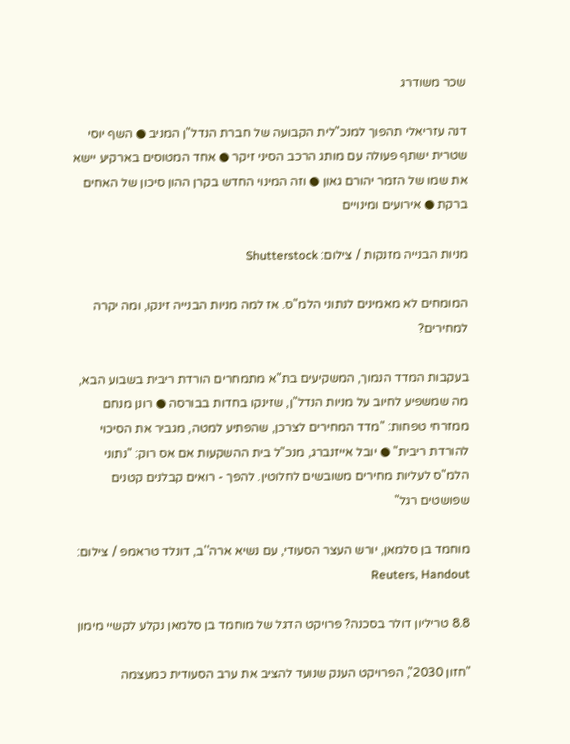שכר משודרג

דנה עזריאלי תהפוך למנכ"לית הקבועה של חברת הנדל"ן המניב ● השף יוסי שטרית ישתף פעולה עם מותג הרכב הסיני זיקר ● אחד המטוסים בארקיע יישא את שמו של הזמר יהורם גאון ● וזה המינוי החדש בקרן ההון סיכון של האחים ברקת ● אירועים ומינויים

מניות הבנייה מזנקות / צילום: Shutterstock

המומחים לא מאמינים לנתוני הלמ"ס. אז למה מניות הבנייה זינקו, ומה יקרה למחירים?

בעקבות המדד הנמוך, המשקיעים בת"א מתמחרים הורדת ריבית בשבוע הבא, מה שמשפיע לחיוב על מניות הנדל"ן, שזינקו בחדות בבורסה ● רונן מנחם ממזרחי טפחות: "מדד המחירים לצרכן, שהפתיע למטה, מגביר את הסיכוי להורדת ריבית" ● יובל אייזנברג, מנכ"ל בית ההשקעות אם אס רוק: "נתוני הלמ"ס לעליות מחירים משובשים לחלוטין. להפך - רואים קבלנים קטנים שפושטים רגל"

מוחמד בן סלמאן, יורש העצר הסעודי, עם נשיא ארה''ב, דונלד טראמפ / צילום: Reuters, Handout

8.8 טריליון דולר בסכנה? פרויקט הדגל של מוחמד בן סלמאן נקלע לקשיי מימון

"חזון 2030", הפרויקט הענק שנועד להציב את ערב הסעודית כמעצמה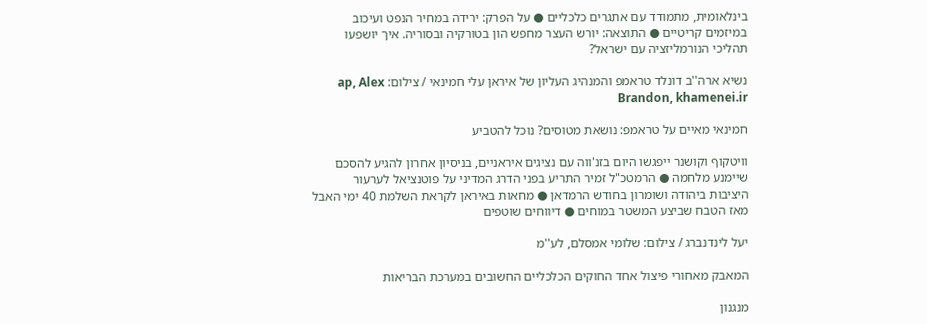בינלאומית, מתמודד עם אתגרים כלכליים ● על הפרק: ירידה במחיר הנפט ועיכוב במיזמים קריטיים ● התוצאה: יורש העצר מחפש הון בטורקיה ובסוריה. איך יושפעו תהליכי הנורמליזציה עם ישראל?

נשיא ארה''ב דונלד טראמפ והמנהיג העליון של איראן עלי חמינאי / צילום: ap, Alex Brandon, khamenei.ir

חמינאי מאיים על טראמפ: נושאת מטוסים? נוכל להטביע

וויטקוף וקושנר ייפגשו היום בזנ'ווה עם נציגים איראניים, בניסיון אחרון להגיע להסכם שיימנע מלחמה ● הרמטכ"ל זמיר התריע בפני הדרג המדיני על פוטנציאל לערעור היציבות ביהודה ושומרון בחודש הרמדאן ● מחאות באיראן לקראת השלמת 40 ימי האבל מאז הטבח שביצע המשטר במוחים ● דיווחים שוטפים

יעל לינדנברג / צילום: שלומי אמסלם, לע''מ

המאבק מאחורי פיצול אחד החוקים הכלכליים החשובים במערכת הבריאות

מנגנון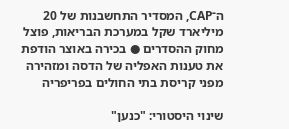ה־CAP, המסדיר התחשבנות של 20 מיליארד שקל במערכת הבריאות, פוצל מחוק ההסדרים ● בכירה באוצר הודפת את טענות האפליה של הדסה ומזהירה מפני קריסת בתי החולים בפריפריה

שינוי היסטורי: "כנען"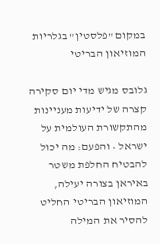במקום "פלסטין" בגלריות המוזיאון הבריטי

גלובס מגיש מדי יום סקירה קצרה של ידיעות מעניינות מהתקשורת העולמית על ישראל • והפעם: מה יכול להבטיח החלפת משטר באיראן בצורה יעילה, המוזיאון הבריטי החליט להסיר את המילה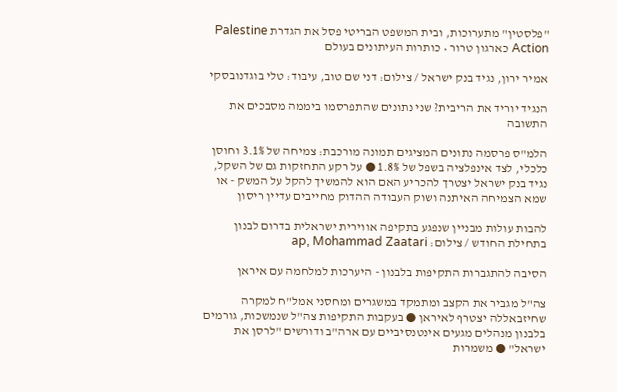"פלסטין" מתערוכות, ובית המשפט הבריטי פסל את הגדרת Palestine Action כארגון טרור • כותרות העיתונים בעולם

אמיר ירון, נגיד בנק ישראל / צילום: דני שם טוב, עיבוד: טלי בוגדנובסקי

הנגיד יוריד את הריבית? שני נתונים שהתפרסמו ביממה מסבכים את התשובה

הלמ"ס פרסמה נתונים המציגים תמונה מורכבת: צמיחה של 3.1% וחוסן כלכלי, לצד אינפלציה בשפל של 1.8% ● על רקע התחזקות גם של השקל, נגיד בנק ישראל יצטרך להכריע האם הוא להמשיך להקל על המשק - או שמא הצמיחה האיתנה ושוק העבודה ההדוק מחייבים עדיין ריסון

להבות עולות מבניין שנפגע בתקיפה אווירית ישראלית בדרום לבנון בתחילת החודש / צילום: ap, Mohammad Zaatari

הסיבה להתגברות התקיפות בלבנון - היערכות למלחמה עם איראן

צה"ל מגביר את הקצב ומתמקד במשגרים ומחסני אמל"ח למקרה שחיזבאללה יצטרף לאיראן ● בעקבות התקיפות צה"ל שנמשכות, גורמים בלבנון מנהלים מגעים אינטנסיביים עם ארה"ב ודורשים "לרסן את ישראל" ● משמרות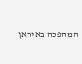המהפכה באיראן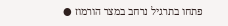פתחו בתרגיל נרחב במצר הורמוז ●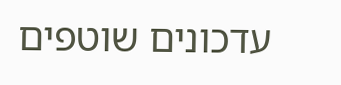עדכונים שוטפים